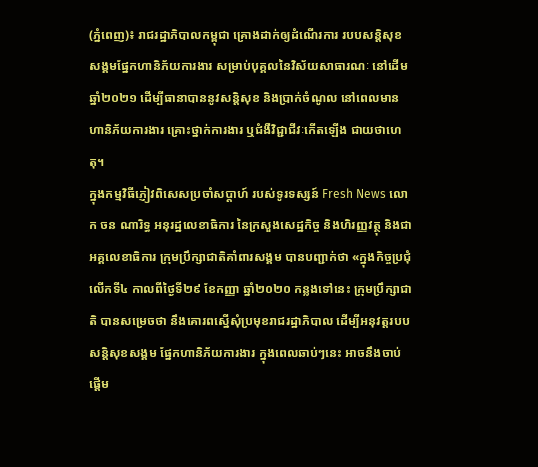(ភ្នំពេញ)៖ រាជរដ្ឋាភិបាលកម្ពុជា គ្រោងដាក់ឲ្យដំណើរការ របបសន្តិសុខសង្គមផ្នែកហានិភ័យការងារ សម្រាប់បុគ្គលនៃវិស័យសាធារណៈ នៅដើមឆ្នាំ២០២១ ដើម្បីធានាបាននូវសន្តិសុខ និងប្រាក់ចំណូល នៅពេលមានហានិភ័យការងារ គ្រោះថ្នាក់ការងារ ឬជំងឺវិជ្ជាជីវៈកើតឡើង ជាយថាហេតុ។
ក្នុងកម្មវិធីភ្ញៀវពិសេសប្រចាំសប្ដាហ៍ របស់ទូរទស្សន៍ Fresh News លោក ចន ណារិទ្ធ អនុរដ្ឋលេខាធិការ នៃក្រសួងសេដ្ឋកិច្ច និងហិរញ្ញវត្ថុ និងជាអគ្គលេខាធិការ ក្រុមប្រឹក្សាជាតិគាំពារសង្គម បានបញ្ជាក់ថា «ក្នុងកិច្ចប្រជុំលើកទី៤ កាលពីថ្ងៃទី២៩ ខែកញ្ញា ឆ្នាំ២០២០ កន្លងទៅនេះ ក្រុមប្រឹក្សាជាតិ បានសម្រេចថា នឹងគោរពស្នើសុំប្រមុខរាជរដ្ឋាភិបាល ដើម្បីអនុវត្ដរបបសន្ដិសុខសង្គម ផ្នែកហានិភ័យការងារ ក្នុងពេលឆាប់ៗនេះ អាចនឹងចាប់ផ្ដើម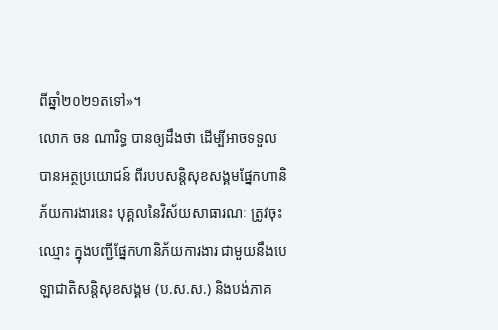ពីឆ្នាំ២០២១តទៅ»។
លោក ចន ណារិទ្ធ បានឲ្យដឹងថា ដើម្បីអាចទទួលបានអត្ថប្រយោជន៍ ពីរបបសន្តិសុខសង្គមផ្នែកហានិភ័យការងារនេះ បុគ្គលនៃវិស័យសាធារណៈ ត្រូវចុះឈ្មោះ ក្នុងបញ្ជីផ្នែកហានិភ័យការងារ ជាមួយនឹងបេឡាជាតិសន្តិសុខសង្គម (ប.ស.ស.) និងបង់ភាគ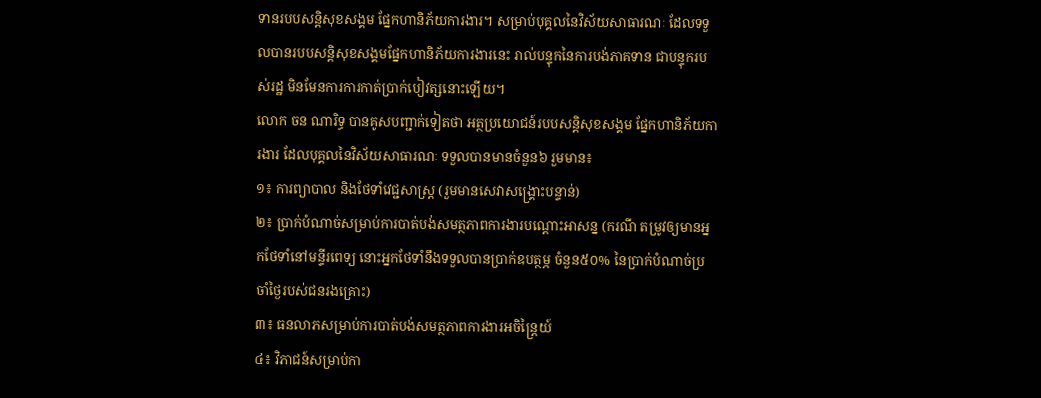ទានរបបសន្តិសុខសង្គម ផ្នែកហានិភ័យការងារ។ សម្រាប់បុគ្គលនៃវិស័យសាធារណៈ ដែលទទួលបានរបបសន្តិសុខសង្គមផ្នែកហានិភ័យការងារនេះ រាល់បន្ទុកនៃការបង់ភាគទាន ជាបន្ទុករបស់រដ្ឋ មិនមែនការការកាត់ប្រាក់បៀវត្សនោះឡើយ។
លោក ចន ណារិទ្ធ បានគូសបញ្ជាក់ទៀតថា អត្ថប្រយោជន៍របបសន្តិសុខសង្គម ផ្នែកហានិភ័យការងារ ដែលបុគ្គលនៃវិស័យសាធារណៈ ទទួលបានមានចំនួន៦ រួមមាន៖
១៖ ការព្យាបាល និងថែទាំវេជ្ជសាស្រ្ត (រួមមានសេវាសង្គ្រោះបន្ទាន់)
២៖ ប្រាក់បំណាច់សម្រាប់ការបាត់បង់សមត្ថភាពការងារបណ្តោះអាសន្ន (ករណី តម្រូវឲ្យមានអ្នកថែទាំនៅមន្ទីរពេទ្យ នោះអ្នកថែទាំនឹងទទួលបានប្រាក់ឧបត្ថម្ភ ចំនួន៥០% នៃប្រាក់បំណាច់ប្រចាំថ្ងៃរបស់ជនរងគ្រោះ)
៣៖ ធនលាភសម្រាប់ការបាត់បង់សមត្ថភាពការងារអចិន្រៃ្តយ៍
៤៖ វិភាជន៍សម្រាប់កា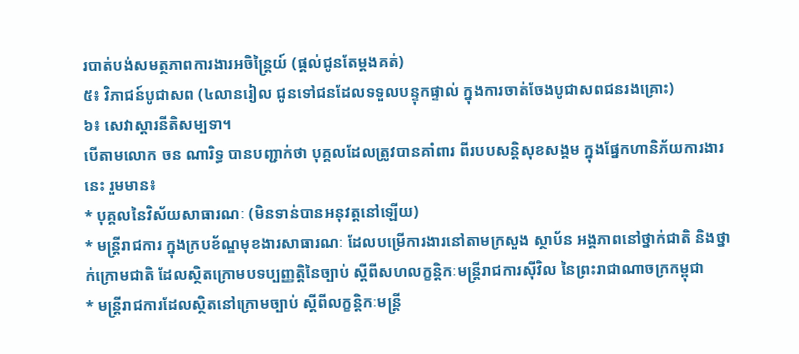របាត់បង់សមត្ថភាពការងារអចិន្ត្រៃយ៍ (ផ្តល់ជូនតែម្តងគត់)
៥៖ វិភាជន៍បូជាសព (៤លានរៀល ជូនទៅជនដែលទទួលបន្ទុកផ្ទាល់ ក្នុងការចាត់ចែងបូជាសពជនរងគ្រោះ)
៦៖ សេវាស្តារនីតិសម្បទា។
បើតាមលោក ចន ណារិទ្ធ បានបញ្ជាក់ថា បុគ្គលដែលត្រូវបានគាំពារ ពីរបបសន្តិសុខសង្គម ក្នុងផ្នែកហានិភ័យការងារនេះ រួមមាន៖
* បុគ្គលនៃវិស័យសាធារណៈ (មិនទាន់បានអនុវត្តនៅឡើយ)
* មន្ត្រីរាជការ ក្នុងក្របខ័ណ្ឌមុខងារសាធារណៈ ដែលបម្រើការងារនៅតាមក្រសួង ស្ថាប័ន អង្គភាពនៅថ្នាក់ជាតិ និងថ្នាក់ក្រោមជាតិ ដែលស្ថិតក្រោមបទប្បញ្ញត្តិនៃច្បាប់ ស្តីពីសហលក្ខន្តិកៈមន្រ្តីរាជការស៊ីវិល នៃព្រះរាជាណាចក្រកម្ពុជា
* មន្រ្តីរាជការដែលស្ថិតនៅក្រោមច្បាប់ ស្ដីពីលក្ខន្តិកៈមន្រ្តី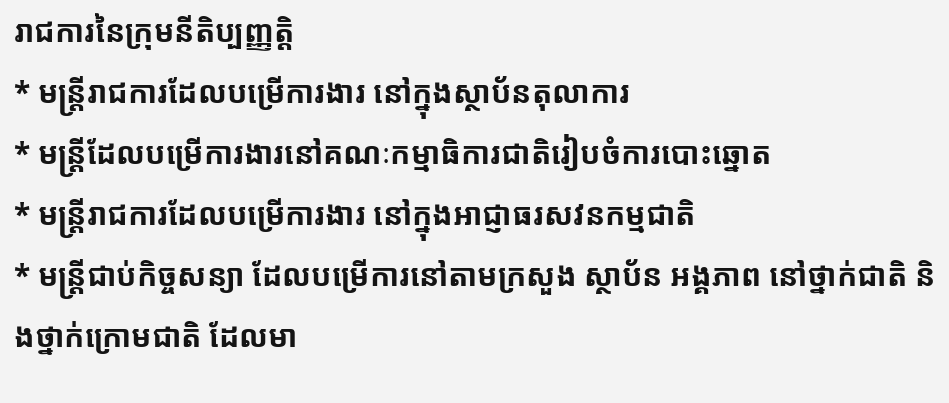រាជការនៃក្រុមនីតិប្បញ្ញត្តិ
* មន្រ្តីរាជការដែលបម្រើការងារ នៅក្នុងស្ថាប័នតុលាការ
* មន្រ្តីដែលបម្រើការងារនៅគណៈកម្មាធិការជាតិរៀបចំការបោះឆ្នោត
* មន្រ្តីរាជការដែលបម្រើការងារ នៅក្នុងអាជ្ញាធរសវនកម្មជាតិ
* មន្រ្តីជាប់កិច្ចសន្យា ដែលបម្រើការនៅតាមក្រសួង ស្ថាប័ន អង្គភាព នៅថ្នាក់ជាតិ និងថ្នាក់ក្រោមជាតិ ដែលមា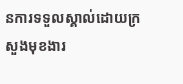នការទទួលស្គាល់ដោយក្រសួងមុខងារ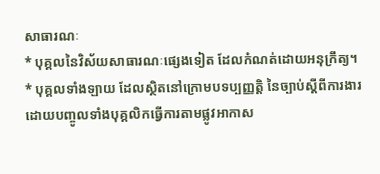សាធារណៈ
* បុគ្គលនៃវិស័យសាធារណៈផ្សេងទៀត ដែលកំណត់ដោយអនុក្រឹត្យ។
* បុគ្គលទាំងឡាយ ដែលស្ថិតនៅក្រោមបទប្បញ្ញត្តិ នៃច្បាប់ស្តីពីការងារ ដោយបញ្ចូលទាំងបុគ្គលិកធ្វើការតាមផ្លូវអាកាស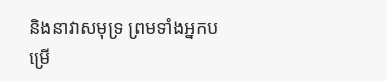និងនាវាសមុទ្រ ព្រមទាំងអ្នកបម្រើ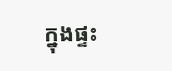ក្នុងផ្ទះ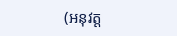(អនុវត្ត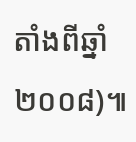តាំងពីឆ្នាំ២០០៨)៕